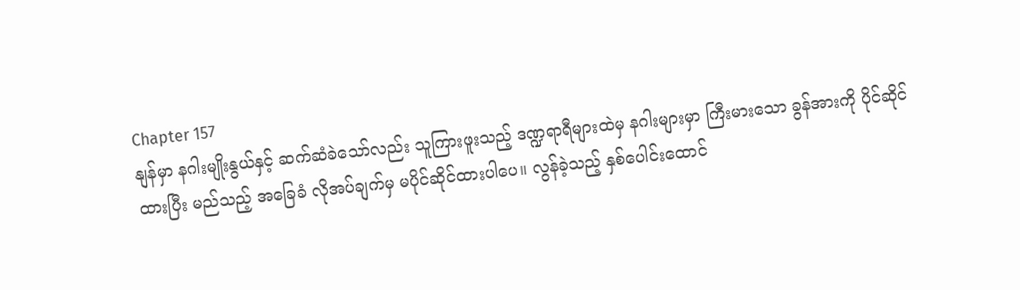Chapter 157
နျန်မှာ နဂါးမျိုးနွယ်နှင့် ဆက်ဆံခဲသော်လည်း သူကြားဖူးသည့် ဒဏ္ဍရာရီများထဲမှ နဂါးများမှာ ကြီးမားသော ခွန်အားကို ပိုင်ဆိုင်ထားပြီး မည်သည့် အခြေခံ လိုအပ်ချက်မှ မပိုင်ဆိုင်ထားပါပေ။ လွန်ခဲ့သည့် နှစ်ပေါင်းထောင်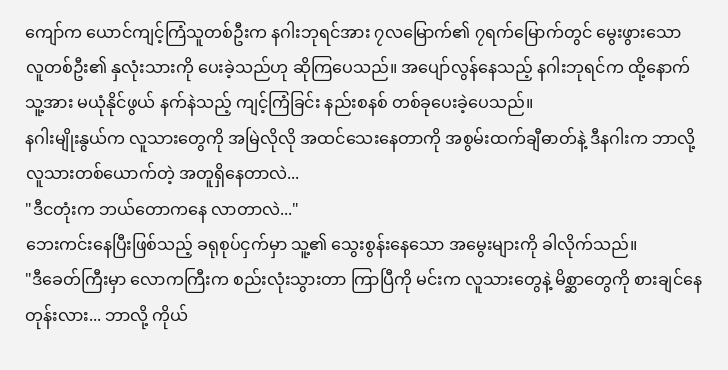ကျော်က ယောင်ကျင့်ကြံသူတစ်ဦးက နဂါးဘုရင်အား ၇လမြောက်၏ ၇ရက်မြောက်တွင် မွေးဖွားသော လူတစ်ဦး၏ နှလုံးသားကို ပေးခဲ့သည်ဟု ဆိုကြပေသည်။ အပျော်လွန်နေသည့် နဂါးဘုရင်က ထို့နောက် သူ့အား မယုံနိုင်ဖွယ် နက်နဲသည့် ကျင့်ကြံခြင်း နည်းစနစ် တစ်ခုပေးခဲ့ပေသည်။
နဂါးမျိုးနွယ်က လူသားတွေကို အမြဲလိုလို အထင်သေးနေတာကို အစွမ်းထက်ချီဓာတ်နဲ့ ဒီနဂါးက ဘာလို့ လူသားတစ်ယောက်တဲ့ အတူရှိနေတာလဲ...
"ဒီငတုံးက ဘယ်တောကနေ လာတာလဲ..."
ဘေးကင်းနေပြီးဖြစ်သည့် ခရုစုပ်ငှက်မှာ သူ့၏ သွေးစွန်းနေသော အမွေးများကို ခါလိုက်သည်။
"ဒီခေတ်ကြီးမှာ လောကကြီးက စည်းလုံးသွားတာ ကြာပြီကို မင်းက လူသားတွေနဲ့ မိစ္ဆာတွေကို စားချင်နေတုန်းလား... ဘာလို့ ကိုယ်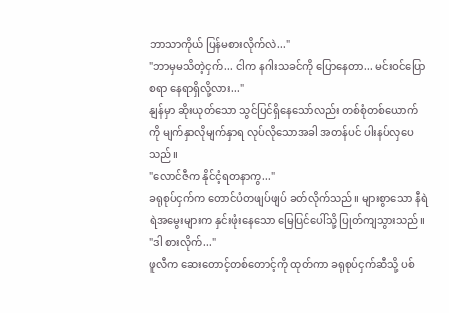ဘာသာကိုယ် ပြန်မစားလိုက်လဲ..."
"ဘာမှမသိတဲ့ငှက်... ငါက နဂါးသခင်ကို ပြောနေတာ... မင်းဝင်ပြောစရာ နေရာရှိလို့လား..."
နျန်မှာ ဆိုးယုတ်သော သွင်ပြင်ရှိနေသော်လည်း တစ်စုံတစ်ယောက်ကို မျက်နှာလိုမျက်နှာရ လုပ်လိုသောအခါ အတန်ပင် ပါးနပ်လှပေသည်။
"လောင်ဇီက နိုင်ငံ့ရတနာကွ..."
ခရုစုပ်ငှက်က တောင်ပံတဖျပ်ဖျပ် ခတ်လိုက်သည်။ များစွာသော နီရဲရဲအမွေးများက နှင်းဖုံးနေသော မြေပြင်ပေါ်သို့ ပြုတ်ကျသွားသည်။
"ဒါ စားလိုက်..."
ဖူလီက ဆေးတောင့်တစ်တောင့်ကို ထုတ်ကာ ခရုစုပ်ငှက်ဆီသို့ ပစ်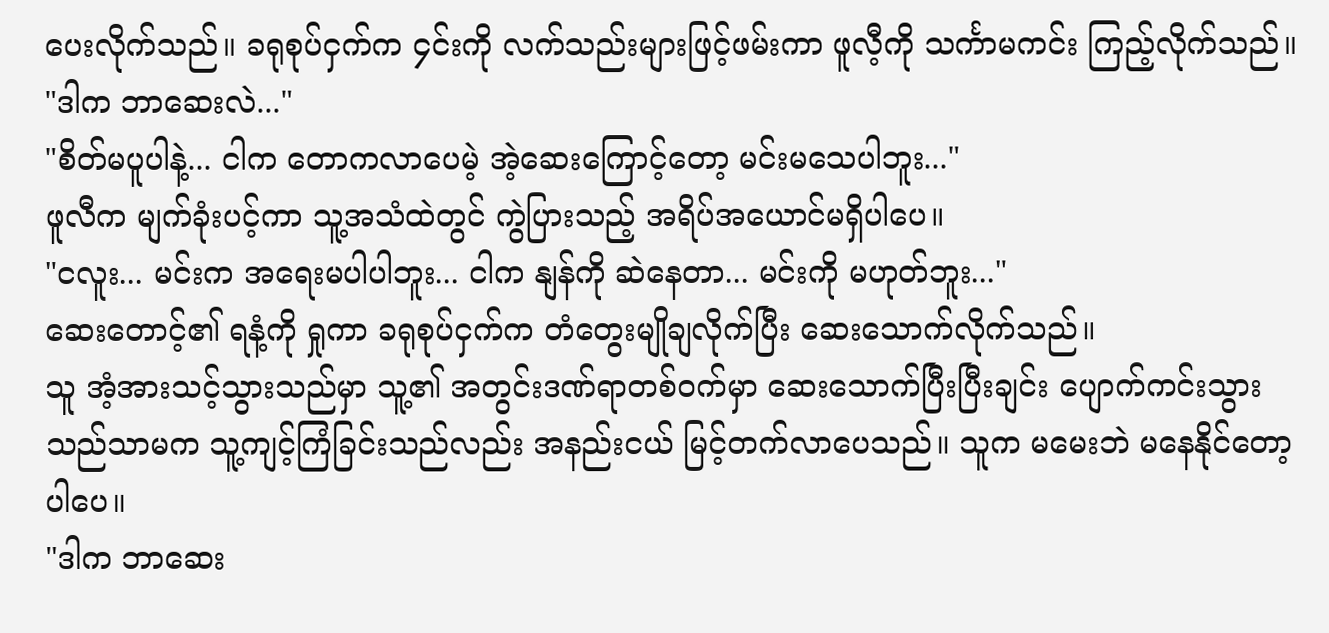ပေးလိုက်သည်။ ခရုစုပ်ငှက်က ၄င်းကို လက်သည်းများဖြင့်ဖမ်းကာ ဖူလီ့ကို သင်္ကာမကင်း ကြည့်လိုက်သည်။
"ဒါက ဘာဆေးလဲ..."
"စိတ်မပူပါနဲ့... ငါက တောကလာပေမဲ့ အဲ့ဆေးကြောင့်တော့ မင်းမသေပါဘူး..."
ဖူလီက မျက်ခုံးပင့်ကာ သူ့အသံထဲတွင် ကွဲပြားသည့် အရိပ်အယောင်မရှိပါပေ။
"ငလူး... မင်းက အရေးမပါပါဘူး... ငါက နျန်ကို ဆဲနေတာ... မင်းကို မဟုတ်ဘူး..."
ဆေးတောင့်၏ ရနံ့ကို ရှုကာ ခရုစုပ်ငှက်က တံတွေးမျိုချလိုက်ပြီး ဆေးသောက်လိုက်သည်။
သူ အံ့အားသင့်သွားသည်မှာ သူ့၏ အတွင်းဒဏ်ရာတစ်ဝက်မှာ ဆေးသောက်ပြီးပြီးချင်း ပျောက်ကင်းသွားသည်သာမက သူ့ကျင့်ကြံခြင်းသည်လည်း အနည်းငယ် မြင့်တက်လာပေသည်။ သူက မမေးဘဲ မနေနိုင်တော့ပါပေ။
"ဒါက ဘာဆေး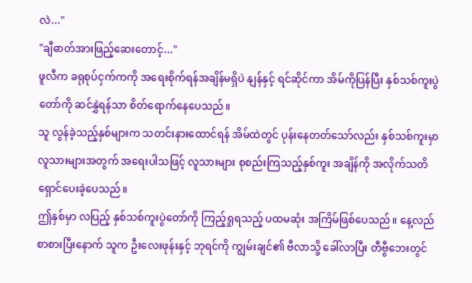လဲ..."
"ချီဓာတ်အားဖြည့်ဆေးတောင့်..."
ဖူလီက ခရုစုပ်ငှက်ကကို အရေးစိုက်ရန်အချိန်မရှိပဲ နျန်နှင့် ရင်ဆိုင်ကာ အိမ်ကိုပြန်ပြီး နှစ်သစ်ကူးပွဲတော်ကို ဆင်နွှဲရန်သာ စိတ်ရောက်နေပေသည်။
သူ လွန်ခဲ့သည့်နှစ်များက သတင်းနားထောင်ရန် အိမ်ထဲတွင် ပုန်းနေတတ်သော်လည်း နှစ်သစ်ကူးမှာ လူသားများအတွက် အရေးပါသဖြင့် လူသားများ စုစည်းကြသည့်နှစ်ကူး အချိန်ကို အလိုက်သတိ ရှောင်ပေးခဲ့ပေသည်။
ဤနှစ်မှာ လပြည့် နှစ်သစ်ကူးပွဲတော်ကို ကြည့်ရှုရသည့် ပထမဆုံး အကြိမ်ဖြစ်ပေသည်။ နေ့လည်စာစားပြီးနောက် သူက ဦးလေးဖုန်းနှင့် ဘုရင်ကို ကျွမ်းချင်၏ ဗီလာသို့ ခေါ်လာပြီး တီဗွီဘေးတွင်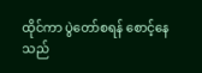ထိုင်ကာ ပွဲတော်စရန် စောင့်နေသည်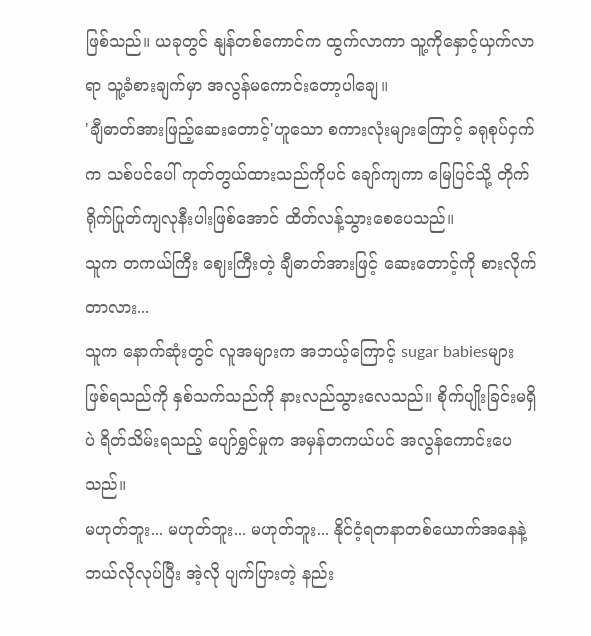ဖြစ်သည်။ ယခုတွင် နျန်တစ်ကောင်က ထွက်လာကာ သူ့ကိုနှောင့်ယှက်လာရာ သူ့ခံစားချက်မှာ အလွန်မကောင်းတော့ပါချေ။
'ချီဓာတ်အားဖြည့်ဆေးတောင့်'ဟူသော စကားလုံးများကြောင့် ခရုစုပ်ငှက်က သစ်ပင်ပေါ် ကုတ်တွယ်ထားသည်ကိုပင် ချော်ကျကာ မြေပြင်သို့ တိုက်ရိုက်ပြုတ်ကျလုနီးပါးဖြစ်အောင် ထိတ်လန့်သွားစေပေသည်။
သူက တကယ်ကြီး ဈေးကြီးတဲ့ ချီဓာတ်အားဖြင့် ဆေးတောင့်ကို စားလိုက်တာလား...
သူက နောက်ဆုံးတွင် လူအများက အဘယ့်ကြောင့် sugar babiesများဖြစ်ရသည်ကို နှစ်သက်သည်ကို နားလည်သွားလေသည်။ စိုက်ပျိုးခြင်းမရှိပဲ ရိတ်သိမ်းရသည့် ပျော်ရွှင်မှုက အမှန်တကယ်ပင် အလွန်ကောင်းပေသည်။
မဟုတ်ဘူး... မဟုတ်ဘူး... မဟုတ်ဘူး... နိုင်ငံ့ရတနာတစ်ယောက်အနေနဲ့ ဘယ်လိုလုပ်ပြီး အဲ့လို ပျက်ပြားတဲ့ နည်း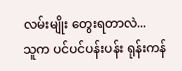လမ်းမျိုး တွေးရတာလဲ...
သူက ပင်ပင်ပန်းပန်း ရုန်းကန်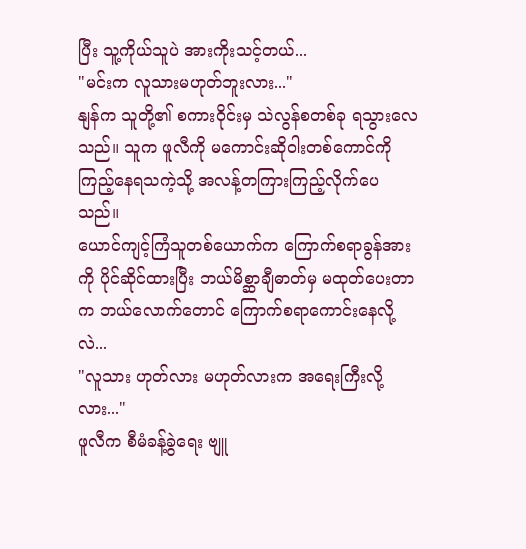ပြီး သူ့ကိုယ်သူပဲ အားကိုးသင့်တယ်...
"မင်းက လူသားမဟုတ်ဘူးလား..."
နျန်က သူတို့၏ စကားဝိုင်းမှ သဲလွန်စတစ်ခု ရသွားလေသည်။ သူက ဖူလီကို မကောင်းဆိုဝါးတစ်ကောင်ကို ကြည့်နေရသကဲ့သို့ အလန့်တကြားကြည့်လိုက်ပေသည်။
ယောင်ကျင့်ကြံသူတစ်ယောက်က ကြောက်စရာခွန်အားကို ပိုင်ဆိုင်ထားပြီး ဘယ်မိစ္ဆာချီဓာတ်မှ မထုတ်ပေးတာက ဘယ်လောက်တောင် ကြောက်စရာကောင်းနေလို့လဲ...
"လူသား ဟုတ်လား မဟုတ်လားက အရေးကြီးလို့လား..."
ဖူလီက စီမံခန့်ခွဲရေး ဗျူ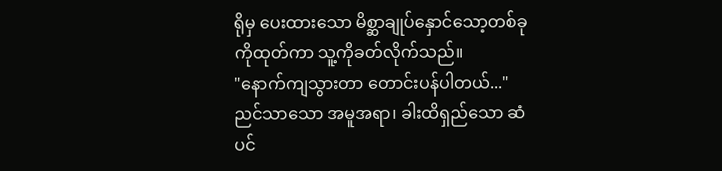ရိုမှ ပေးထားသော မိစ္ဆာချုပ်နှောင်သော့တစ်ခုကိုထုတ်ကာ သူ့ကိုခတ်လိုက်သည်။
"နောက်ကျသွားတာ တောင်းပန်ပါတယ်..."
ညင်သာသော အမူအရာ၊ ခါးထိရှည်သော ဆံပင်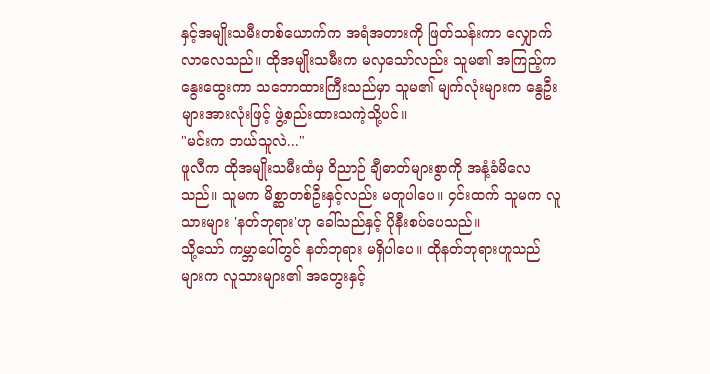နှင့်အမျိုးသမီးတစ်ယောက်က အရံအတားကို ဖြတ်သန်းကာ လျှောက်လာလေသည်။ ထိုအမျိုးသမီးက မလှသော်လည်း သူမ၏ အကြည့်က နွေးထွေးကာ သဘောထားကြီးသည်မှာ သူမ၏ မျက်လုံးများက နွေဦးများအားလုံးဖြင့် ဖွဲ့စည်းထားသကဲ့သို့ပင်။
"မင်းက ဘယ်သူလဲ..."
ဖူလီက ထိုအမျိုးသမီးထံမှ ဝိညာဉ် ချီဓာတ်များစွာကို အနံ့ခံမိလေသည်။ သူမက မိစ္ဆာတစ်ဦးနှင့်လည်း မတူပါပေ။ ၄င်းထက် သူမက လူသားများ 'နတ်ဘုရား'ဟု ခေါ်သည်နှင့် ပိုနီးစပ်ပေသည်။
သို့သော် ကမ္ဘာပေါ်တွင် နတ်ဘုရား မရှိပါပေ။ ထိုနတ်ဘုရားဟူသည်များက လူသားများ၏ အတွေးနှင့်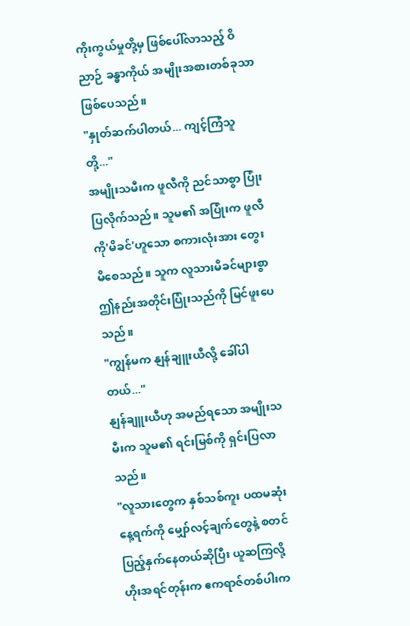ကိုးကွယ်မှုတို့မှ ဖြစ်ပေါ်လာသည့် ဝိညာဉ် ခန္ဓာကိုယ် အမျိုးအစားတစ်ခုသာ ဖြစ်ပေသည်။
"နှုတ်ဆက်ပါတယ်... ကျင့်ကြံသူတို့..."
အမျိုးသမီးက ဖူလီကို ညင်သာစွာ ပြုံးပြလိုက်သည်။ သူမ၏ အပြုံးက ဖူလီကို'မိခင်'ဟူသော စကားလုံးအား တွေးမိစေသည်။ သူက လူသားမိခင်များစွာ ဤနည်းအတိုင်းပြုံးသည်ကို မြင်ဖူးပေသည်။
"ကျွန်မက နျန်ချူးယီလို့ ခေါ်ပါတယ်..."
နျန်ချူးယီဟု အမည်ရသော အမျိုးသမီးက သူမ၏ ရင်းမြစ်ကို ရှင်းပြလာသည်။
"လူသားတွေက နှစ်သစ်ကူး ပထမဆုံးနေ့ရက်ကို မျှော်လင့်ချက်တွေနဲ့ စတင်ပြည့်နှက်နေတယ်ဆိုပြီး ယူဆကြလို့ ဟိုးအရင်တုန်းက ဧကရာဇ်တစ်ပါးက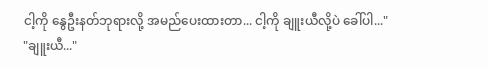ငါ့ကို နွေဦးနတ်ဘုရားလို့ အမည်ပေးထားတာ... ငါ့ကို ချူးယီလို့ပဲ ခေါ်ပါ..."
"ချူးယီ..."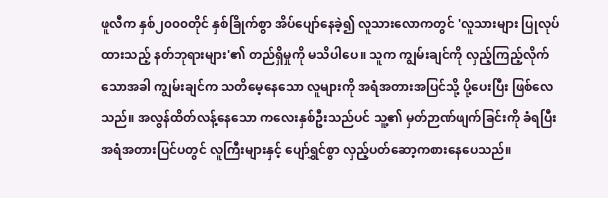ဖူလီက နှစ်၂၀၀၀တိုင် နှစ်ခြိုက်စွာ အိပ်ပျော်နေခဲ့၍ လူသားလောကတွင် 'လူသားများ ပြုလုပ်ထားသည့် နတ်ဘုရားများ'၏ တည်ရှိမှုကို မသိပါပေ။ သူက ကျွမ်းချင်ကို လှည့်ကြည့်လိုက်သောအခါ ကျွမ်းချင်က သတိမေ့နေသော လူများကို အရံအတားအပြင်သို့ ပို့ပေးပြီး ဖြစ်လေသည်။ အလွန်ထိတ်လန့်နေသော ကလေးနှစ်ဦးသည်ပင် သူ့၏ မှတ်ဉာဏ်ဖျက်ခြင်းကို ခံရပြီး အရံအတားပြင်ပတွင် လူကြီးများနှင့် ပျော်ရွှင်စွာ လှည့်ပတ်ဆော့ကစားနေပေသည်။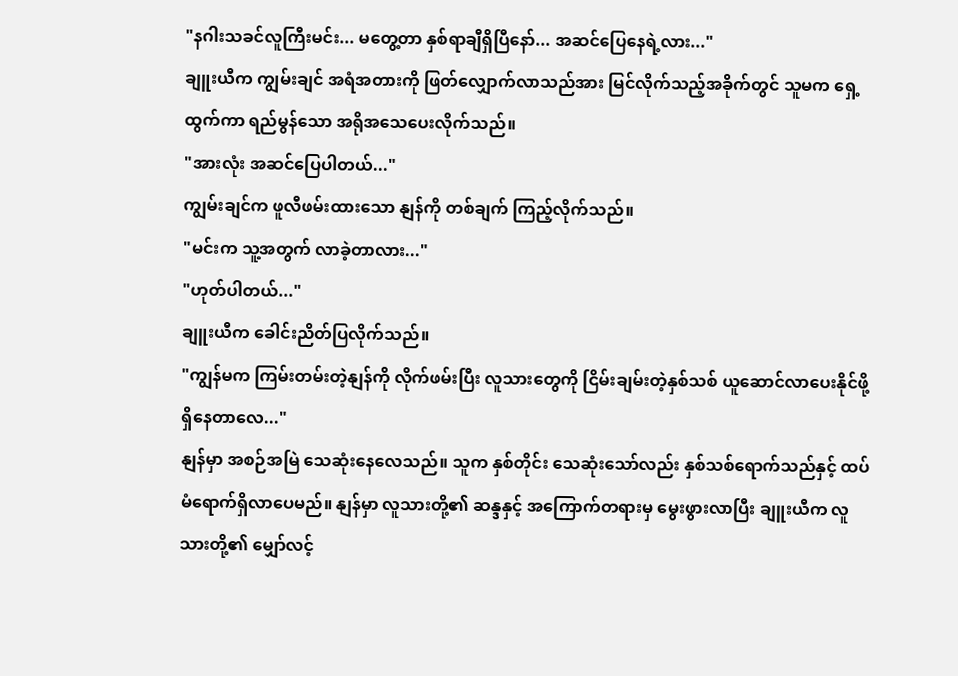"နဂါးသခင်လူကြီးမင်း... မတွေ့တာ နှစ်ရာချီရှိပြီနော်... အဆင်ပြေနေရဲ့လား..."
ချူးယီက ကျွမ်းချင် အရံအတားကို ဖြတ်လျှောက်လာသည်အား မြင်လိုက်သည့်အခိုက်တွင် သူမက ရှေ့ထွက်ကာ ရည်မွန်သော အရိုအသေပေးလိုက်သည်။
"အားလုံး အဆင်ပြေပါတယ်..."
ကျွမ်းချင်က ဖူလီဖမ်းထားသော နျန်ကို တစ်ချက် ကြည့်လိုက်သည်။
"မင်းက သူ့အတွက် လာခဲ့တာလား..."
"ဟုတ်ပါတယ်..."
ချူးယီက ခေါင်းညိတ်ပြလိုက်သည်။
"ကျွန်မက ကြမ်းတမ်းတဲ့နျန်ကို လိုက်ဖမ်းပြီး လူသားတွေကို ငြိမ်းချမ်းတဲ့နှစ်သစ် ယူဆောင်လာပေးနိုင်ဖို့ ရှိနေတာလေ..."
နျန်မှာ အစဉ်အမြဲ သေဆုံးနေလေသည်။ သူက နှစ်တိုင်း သေဆုံးသော်လည်း နှစ်သစ်ရောက်သည်နှင့် ထပ်မံရောက်ရှိလာပေမည်။ နျန်မှာ လူသားတို့၏ ဆန္ဒနှင့် အကြောက်တရားမှ မွေးဖွားလာပြီး ချူးယီက လူသားတို့၏ မျှော်လင့်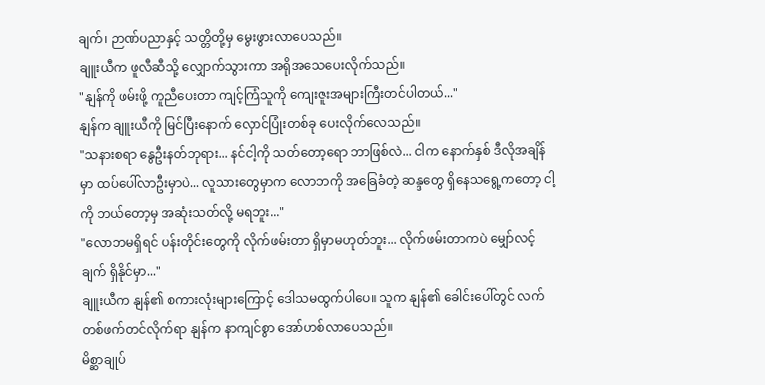ချက်၊ ဉာဏ်ပညာနှင့် သတ္တိတို့မှ မွေးဖွားလာပေသည်။
ချူးယီက ဖူလီဆီသို့ လျှောက်သွားကာ အရိုအသေပေးလိုက်သည်။
"နျန်ကို ဖမ်းဖို့ ကူညီပေးတာ ကျင့်ကြံသူကို ကျေးဇူးအများကြီးတင်ပါတယ်..."
နျန်က ချူးယီကို မြင်ပြီးနောက် လှောင်ပြုံးတစ်ခု ပေးလိုက်လေသည်။
"သနားစရာ နွေဦးနတ်ဘုရား... နင်ငါ့ကို သတ်တော့ရော ဘာဖြစ်လဲ... ငါက နောက်နှစ် ဒီလိုအချိန်မှာ ထပ်ပေါ်လာဦးမှာပဲ... လူသားတွေမှာက လောဘကို အခြေခံတဲ့ ဆန္ဒတွေ ရှိနေသရွေ့ကတော့ ငါ့ကို ဘယ်တော့မှ အဆုံးသတ်လို့ မရဘူး..."
"လောဘမရှိရင် ပန်းတိုင်းတွေကို လိုက်ဖမ်းတာ ရှိမှာမဟုတ်ဘူး... လိုက်ဖမ်းတာကပဲ မျှော်လင့်ချက် ရှိနိုင်မှာ..."
ချူးယီက နျန်၏ စကားလုံးများကြောင့် ဒေါသမထွက်ပါပေ။ သူက နျန်၏ ခေါင်းပေါ်တွင် လက်တစ်ဖက်တင်လိုက်ရာ နျန်က နာကျင်စွာ အော်ဟစ်လာပေသည်။
မိစ္ဆာချုပ်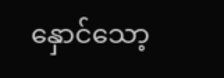နှောင်သော့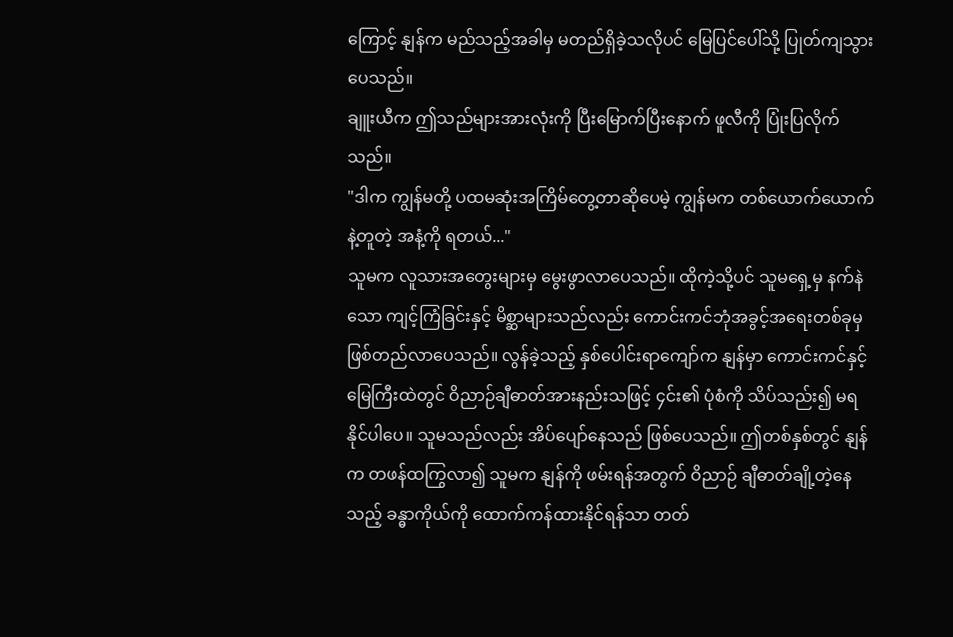ကြောင့် နျန်က မည်သည့်အခါမှ မတည်ရှိခဲ့သလိုပင် မြေပြင်ပေါ်သို့ ပြုတ်ကျသွားပေသည်။
ချူးယီက ဤသည်များအားလုံးကို ပြီးမြောက်ပြီးနောက် ဖူလီကို ပြုံးပြလိုက်သည်။
"ဒါက ကျွန်မတို့ ပထမဆုံးအကြိမ်တွေ့တာဆိုပေမဲ့ ကျွန်မက တစ်ယောက်ယောက်နဲ့တူတဲ့ အနံ့ကို ရတယ်..."
သူမက လူသားအတွေးများမှ မွေးဖွာလာပေသည်။ ထိုကဲ့သို့ပင် သူမရှေ့မှ နက်နဲသော ကျင့်ကြံခြင်းနှင့် မိစ္ဆာများသည်လည်း ကောင်းကင်ဘုံအခွင့်အရေးတစ်ခုမှ ဖြစ်တည်လာပေသည်။ လွန်ခဲ့သည့် နှစ်ပေါင်းရာကျော်က နျန်မှာ ကောင်းကင်နှင့် မြေကြီးထဲတွင် ဝိညာဉ်ချီဓာတ်အားနည်းသဖြင့် ၄င်း၏ ပုံစံကို သိပ်သည်း၍ မရနိုင်ပါပေ။ သူမသည်လည်း အိပ်ပျော်နေသည် ဖြစ်ပေသည်။ ဤတစ်နှစ်တွင် နျန်က တဖန်ထကြွလာ၍ သူမက နျန်ကို ဖမ်းရန်အတွက် ဝိညာဉ် ချီဓာတ်ချို့တဲ့နေသည့် ခန္ဓာကိုယ်ကို ထောက်ကန်ထားနိုင်ရန်သာ တတ်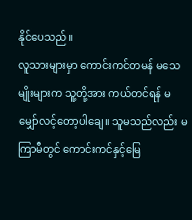နိုင်ပေသည်။
လူသားများမှာ ကောင်းကင်တမန် မသေမျိုးများက သူ့တို့အား ကယ်တင်ရန် မမျှော်လင့်တော့ပါချေ။ သူမသည်လည်း မကြာမီတွင် ကောင်းကင်နှင့်မြေ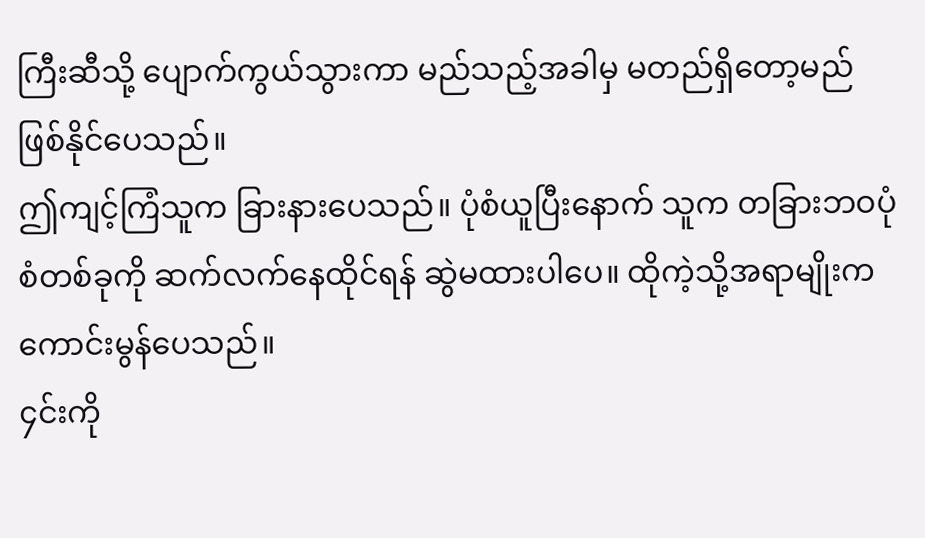ကြီးဆီသို့ ပျောက်ကွယ်သွားကာ မည်သည့်အခါမှ မတည်ရှိတော့မည်ဖြစ်နိုင်ပေသည်။
ဤကျင့်ကြံသူက ခြားနားပေသည်။ ပုံစံယူပြီးနောက် သူက တခြားဘဝပုံစံတစ်ခုကို ဆက်လက်နေထိုင်ရန် ဆွဲမထားပါပေ။ ထိုကဲ့သို့အရာမျိုးက ကောင်းမွန်ပေသည်။
၄င်းကို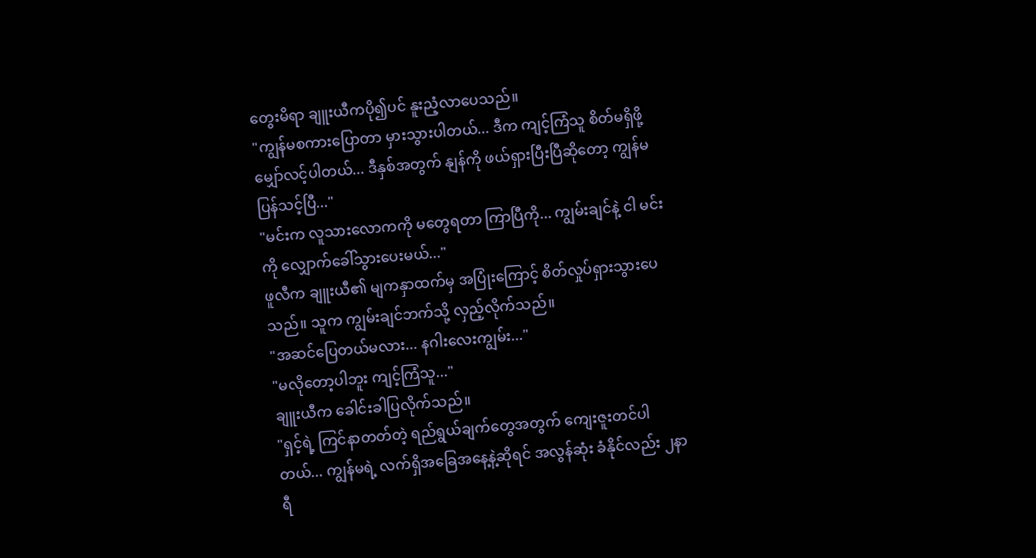တွေးမိရာ ချူးယီကပို၍ပင် နူးညံ့လာပေသည်။
"ကျွန်မစကားပြောတာ မှားသွားပါတယ်... ဒီက ကျင့်ကြံသူ စိတ်မရှိဖို့ မျှော်လင့်ပါတယ်... ဒီနှစ်အတွက် နျန်ကို ဖယ်ရှားပြီးပြီဆိုတော့ ကျွန်မပြန်သင့်ပြီ..."
"မင်းက လူသားလောကကို မတွေရတာ ကြာပြီကို... ကျွမ်းချင်နဲ့ ငါ မင်းကို လျှောက်ခေါ်သွားပေးမယ်..."
ဖူလီက ချူးယီ၏ မျကနှာထက်မှ အပြုံးကြောင့် စိတ်လှုပ်ရှားသွားပေသည်။ သူက ကျွမ်းချင်ဘက်သို့ လှည့်လိုက်သည်။
"အဆင်ပြေတယ်မလား... နဂါးလေးကျွမ်း..."
"မလိုတော့ပါဘူး ကျင့်ကြံသူ..."
ချူးယီက ခေါင်းခါပြလိုက်သည်။
"ရှင့်ရဲ့ ကြင်နာတတ်တဲ့ ရည်ရွယ်ချက်တွေအတွက် ကျေးဇူးတင်ပါတယ်... ကျွန်မရဲ့ လက်ရှိအခြေအနေ့နဲ့ဆိုရင် အလွန်ဆုံး ခံနိုင်လည်း ၂နာရီ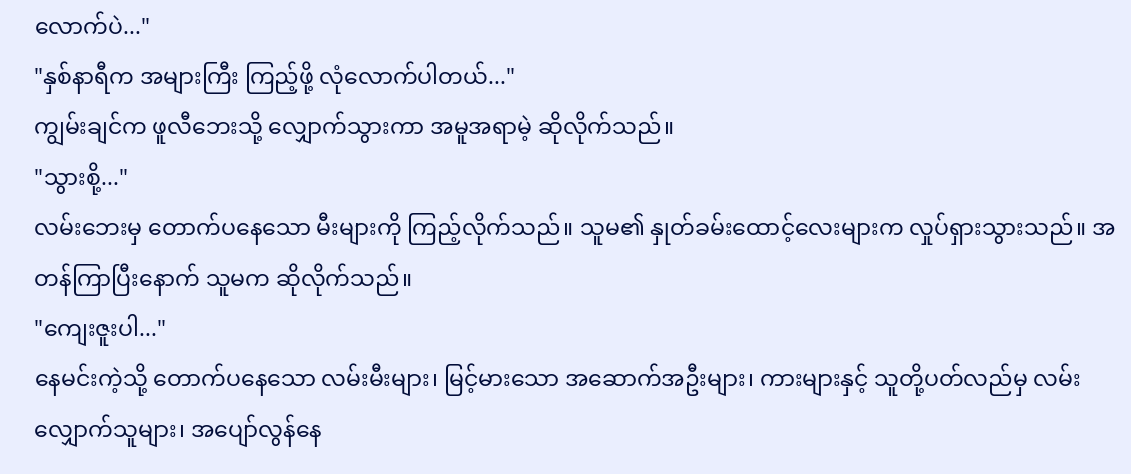လောက်ပဲ..."
"နှစ်နာရီက အများကြီး ကြည့်ဖို့ လုံလောက်ပါတယ်..."
ကျွမ်းချင်က ဖူလီဘေးသို့ လျှောက်သွားကာ အမူအရာမဲ့ ဆိုလိုက်သည်။
"သွားစို့..."
လမ်းဘေးမှ တောက်ပနေသော မီးများကို ကြည့်လိုက်သည်။ သူမ၏ နှုတ်ခမ်းထောင့်လေးများက လှုပ်ရှားသွားသည်။ အတန်ကြာပြီးနောက် သူမက ဆိုလိုက်သည်။
"ကျေးဇူးပါ..."
နေမင်းကဲ့သို့ တောက်ပနေသော လမ်းမီးများ၊ မြင့်မားသော အဆောက်အဦးများ၊ ကားများနှင့် သူတို့ပတ်လည်မှ လမ်းလျှောက်သူများ၊ အပျော်လွန်နေ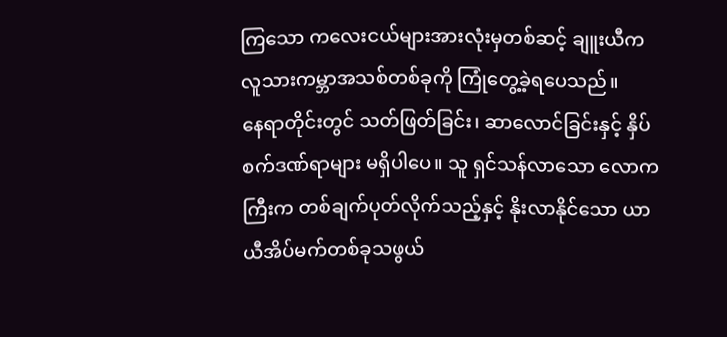ကြသော ကလေးငယ်များအားလုံးမှတစ်ဆင့် ချူးယီက လူသားကမ္ဘာအသစ်တစ်ခုကို ကြုံတွေ့ခဲ့ရပေသည်။
နေရာတိုင်းတွင် သတ်ဖြတ်ခြင်း၊ ဆာလောင်ခြင်းနှင့် နှိပ်စက်ဒဏ်ရာများ မရှိပါပေ။ သူ ရှင်သန်လာသော လောကကြီးက တစ်ချက်ပုတ်လိုက်သည့်နှင့် နိုးလာနိုင်သော ယာယီအိပ်မက်တစ်ခုသဖွယ်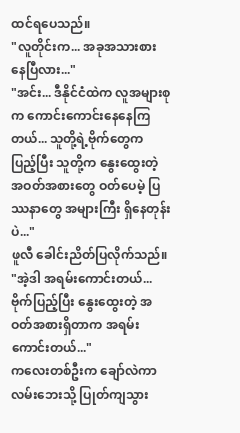ထင်ရပေသည်။
"လူတိုင်းက... အခုအသားစားနေပြီလား..."
"အင်း... ဒီနိုင်ငံထဲက လူအများစုက ကောင်းကောင်းနေနေကြတယ်... သူတို့ရဲ့ဗိုက်တွေက ပြည့်ပြီး သူတို့က နွေးထွေးတဲ့ အဝတ်အစားတွေ ဝတ်ပေမဲ့ ပြဿနာတွေ အများကြီး ရှိနေတုန်းပဲ..."
ဖူလီ ခေါင်းညိတ်ပြလိုက်သည်။
"အဲ့ဒါ အရမ်းကောင်းတယ်... ဗိုက်ပြည့်ပြီး နွေးထွေးတဲ့ အဝတ်အစားရှိတာက အရမ်းကောင်းတယ်..."
ကလေးတစ်ဦးက ချော်လဲကာ လမ်းဘေးသို့ ပြုတ်ကျသွား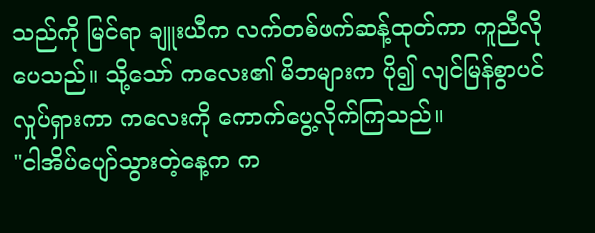သည်ကို မြင်ရာ ချူးယီက လက်တစ်ဖက်ဆန့်ထုတ်ကာ ကူညီလိုပေသည်။ သို့သော် ကလေး၏ မိဘများက ပို၍ လျင်မြန်စွာပင်လှုပ်ရှားကာ ကလေးကို ကောက်ပွေ့လိုက်ကြသည်။
"ငါအိပ်ပျော်သွားတဲ့နေ့က က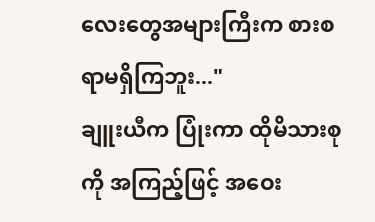လေးတွေအများကြီးက စားစရာမရှိကြဘူး..."
ချူးယီက ပြုံးကာ ထိုမိသားစုကို အကြည့်ဖြင့် အဝေး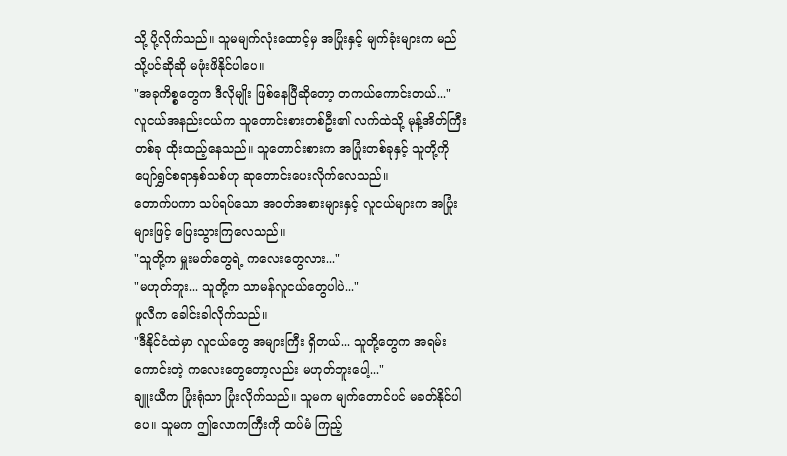သို့ ပို့လိုက်သည်။ သူမမျက်လုံးထောင့်မှ အပြုံးနှင့် မျက်ခုံးများက မည်သို့ပင်ဆိုဆို မဖုံးဖိနိုင်ပါပေ။
"အခုကိစ္စတွေက ဒီလိုမျိုး ဖြစ်နေပြီဆိုတော့ တကယ်ကောင်းတယ်..."
လူငယ်အနည်းငယ်က သူတောင်းစားတစ်ဦး၏ လက်ထဲသို့ မုန့်အိတ်ကြီးတစ်ခု ထိုးထည့်နေသည်။ သူတောင်းစားက အပြုံးတစ်ခုနှင့် သူတို့ကို ပျော်ရွှင်စရာနှစ်သစ်ဟု ဆုတောင်းပေးလိုက်လေသည်။
တောက်ပကာ သပ်ရပ်သော အဝတ်အစားများနှင့် လူငယ်များက အပြုံးများဖြင့် ပြေးသွားကြလေသည်။
"သူတို့က မှူးမတ်တွေရဲ့ ကလေးတွေလား..."
"မဟုတ်ဘူး... သူတို့က သာမန်လူငယ်တွေပါပဲ..."
ဖူလီက ခေါင်းခါလိုက်သည်။
"ဒီနိုင်ငံထဲမှာ လူငယ်တွေ အများကြီး ရှိတယ်... သူတို့တွေက အရမ်းကောင်းတဲ့ ကလေးတွေတော့လည်း မဟုတ်ဘူးပေါ့..."
ချူးယီက ပြုံးရုံသာ ပြုံးလိုက်သည်။ သူမက မျက်တောင်ပင် မခတ်နိုင်ပါပေ။ သူမက ဤလောကကြီးကို ထပ်မံ ကြည့်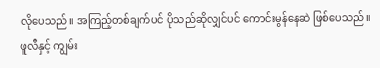လိုပေသည်။ အကြည့်တစ်ချက်ပင် ပိုသည်ဆိုလျှင်ပင် ကောင်းမွန်နေဆဲ ဖြစ်ပေသည်။
ဖူလီနှင့် ကျွမ်း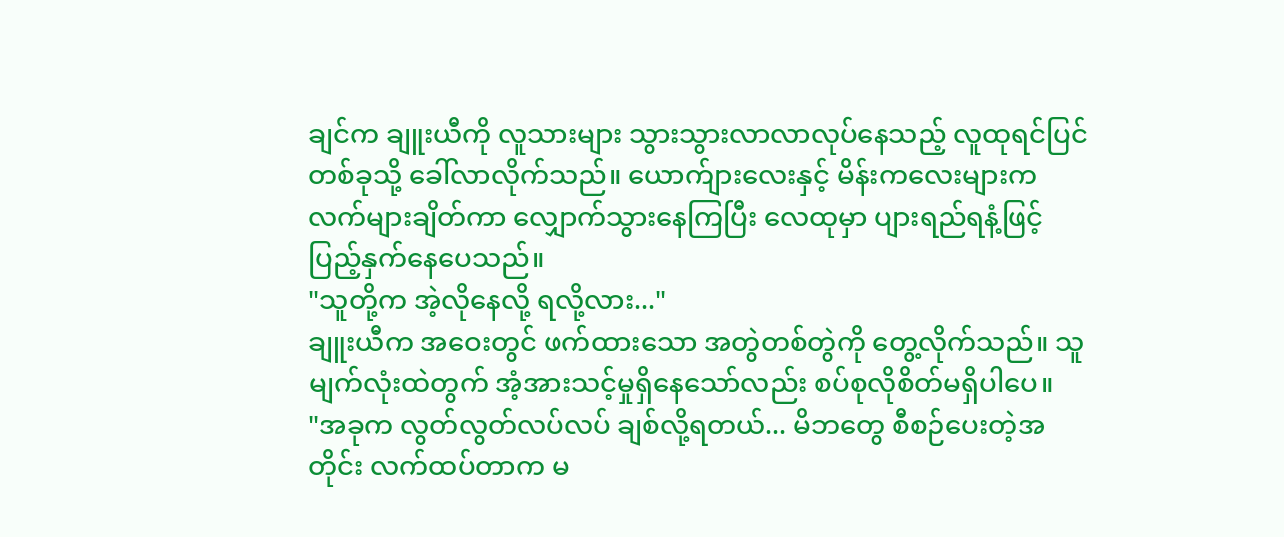ချင်က ချူးယီကို လူသားများ သွားသွားလာလာလုပ်နေသည့် လူထုရင်ပြင်တစ်ခုသို့ ခေါ်လာလိုက်သည်။ ယောက်ျားလေးနှင့် မိန်းကလေးများက လက်များချိတ်ကာ လျှောက်သွားနေကြပြီး လေထုမှာ ပျားရည်ရနံ့ဖြင့် ပြည့်နှက်နေပေသည်။
"သူတို့က အဲ့လိုနေလို့ ရလို့လား..."
ချူးယီက အဝေးတွင် ဖက်ထားသော အတွဲတစ်တွဲကို တွေ့လိုက်သည်။ သူမျက်လုံးထဲတွက် အံ့အားသင့်မှုရှိနေသော်လည်း စပ်စုလိုစိတ်မရှိပါပေ။
"အခုက လွတ်လွတ်လပ်လပ် ချစ်လို့ရတယ်... မိဘတွေ စီစဉ်ပေးတဲ့အတိုင်း လက်ထပ်တာက မ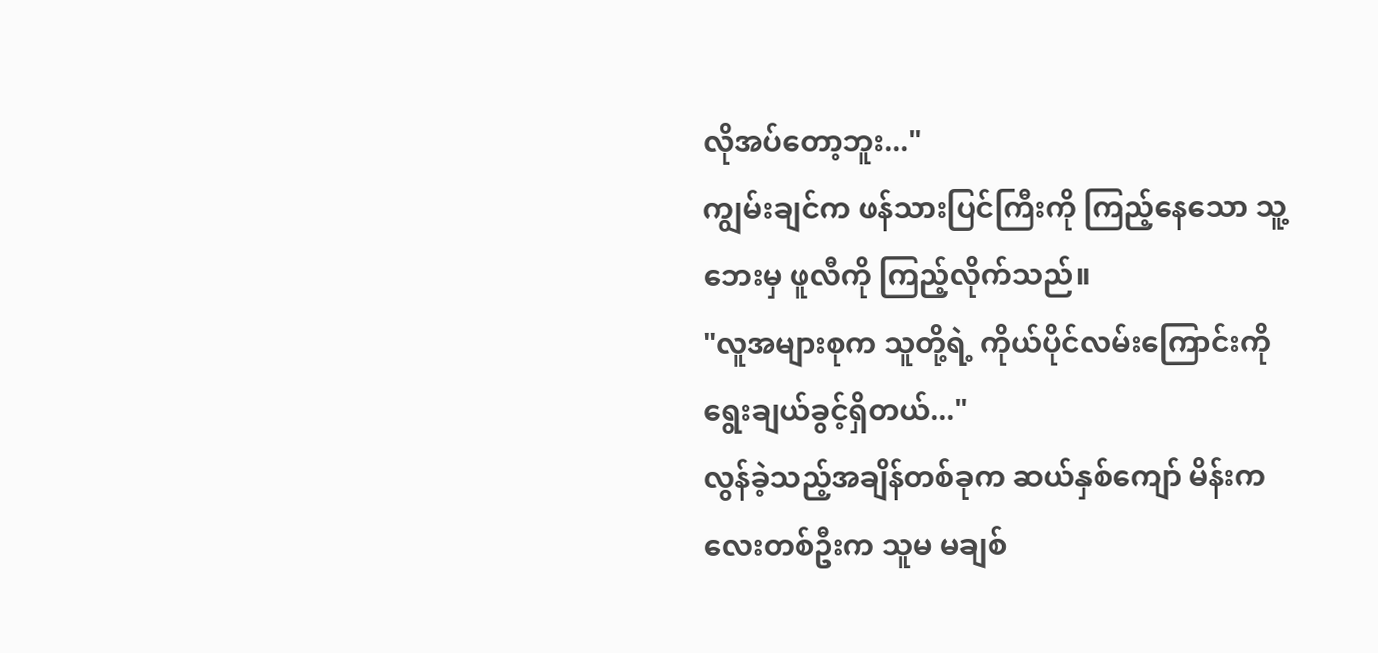လိုအပ်တော့ဘူး..."
ကျွမ်းချင်က ဖန်သားပြင်ကြီးကို ကြည့်နေသော သူ့ဘေးမှ ဖူလီကို ကြည့်လိုက်သည်။
"လူအများစုက သူတို့ရဲ့ ကိုယ်ပိုင်လမ်းကြောင်းကို ရွေးချယ်ခွင့်ရှိတယ်..."
လွန်ခဲ့သည့်အချိန်တစ်ခုက ဆယ်နှစ်ကျော် မိန်းကလေးတစ်ဦးက သူမ မချစ်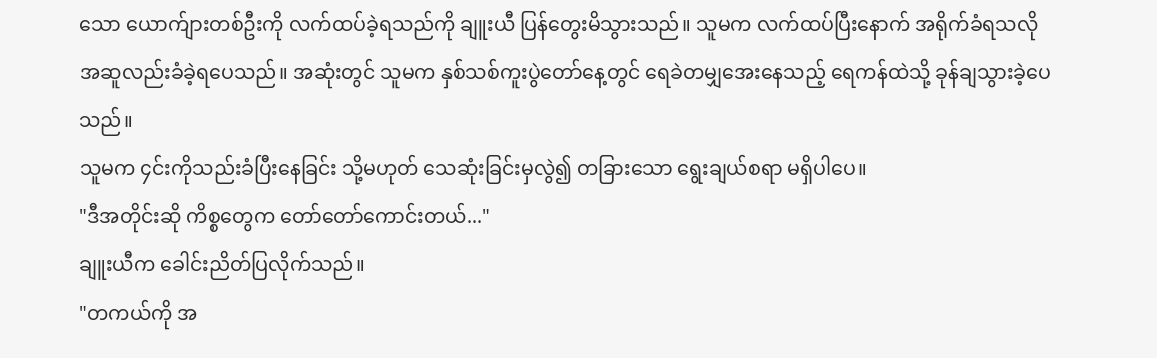သော ယောက်ျားတစ်ဦးကို လက်ထပ်ခဲ့ရသည်ကို ချူးယီ ပြန်တွေးမိသွားသည်။ သူမက လက်ထပ်ပြီးနောက် အရိုက်ခံရသလို အဆူလည်းခံခဲ့ရပေသည်။ အဆုံးတွင် သူမက နှစ်သစ်ကူးပွဲတော်နေ့တွင် ရေခဲတမျှအေးနေသည့် ရေကန်ထဲသို့ ခုန်ချသွားခဲ့ပေသည်။
သူမက ၄င်းကိုသည်းခံပြီးနေခြင်း သို့မဟုတ် သေဆုံးခြင်းမှလွဲ၍ တခြားသော ရွေးချယ်စရာ မရှိပါပေ။
"ဒီအတိုင်းဆို ကိစ္စတွေက တော်တော်ကောင်းတယ်..."
ချူးယီက ခေါင်းညိတ်ပြလိုက်သည်။
"တကယ်ကို အ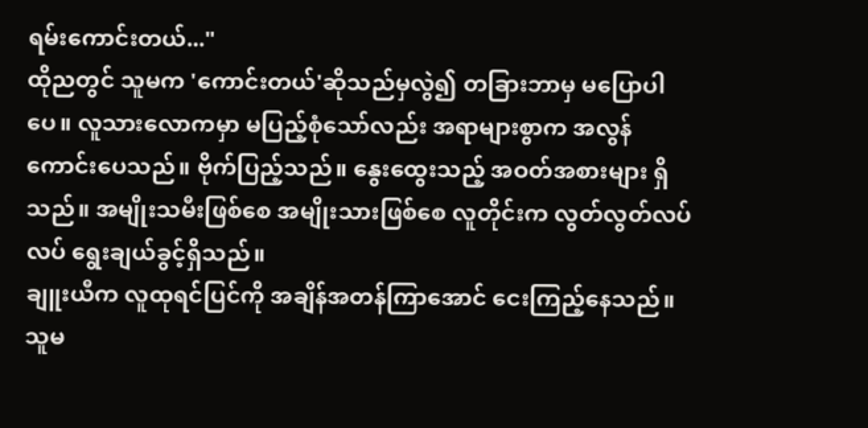ရမ်းကောင်းတယ်..."
ထိုညတွင် သူမက 'ကောင်းတယ်'ဆိုသည်မှလွဲ၍ တခြားဘာမှ မပြောပါပေ။ လူသားလောကမှာ မပြည့်စုံသော်လည်း အရာများစွာက အလွန်ကောင်းပေသည်။ ဗိုက်ပြည့်သည်။ နွေးထွေးသည့် အဝတ်အစားများ ရှိသည်။ အမျိုးသမီးဖြစ်စေ အမျိုးသားဖြစ်စေ လူတိုင်းက လွတ်လွတ်လပ်လပ် ရွေးချယ်ခွင့်ရှိသည်။
ချူးယီက လူထုရင်ပြင်ကို အချိန်အတန်ကြာအောင် ငေးကြည့်နေသည်။ သူမ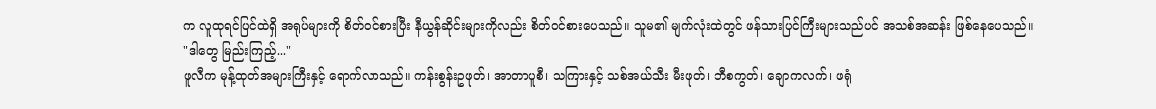က လူထုရင်ပြင်ထဲရှိ အရုပ်များကို စိတ်ဝင်စားပြီး နီယွန်ဆိုင်းများကိုလည်း စိတ်ဝင်စားပေသည်။ သူမ၏ မျက်လုံးထဲတွင် ဖန်သားပြင်ကြီးများသည်ပင် အသစ်အဆန်း ဖြစ်နေပေသည်။
"ဒါတွေ မြည်းကြည့်..."
ဖူလီက မုန့်ထုတ်အများကြီးနှင့် ရောက်လာသည်။ ကန်းစွန်းဥဖုတ်၊ အာတာပူစီ၊ သကြားနှင့် သစ်အယ်သီး မီးဖုတ်၊ ဘီစကွတ်၊ ချောကလက်၊ ဖရုံ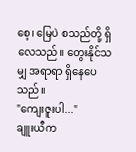စေ့၊ မြေပဲ စသည်တို့ ရှိလေသည်။ တွေးနိုင်သမျှ အရာရာ ရှိနေပေသည်။
"ကျေးဇူးပါ..."
ချူးယီက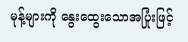မုန့်များကို နွေးထွေးသောအပြုံးဖြင့်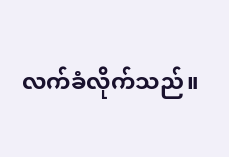လက်ခံလိုက်သည်။